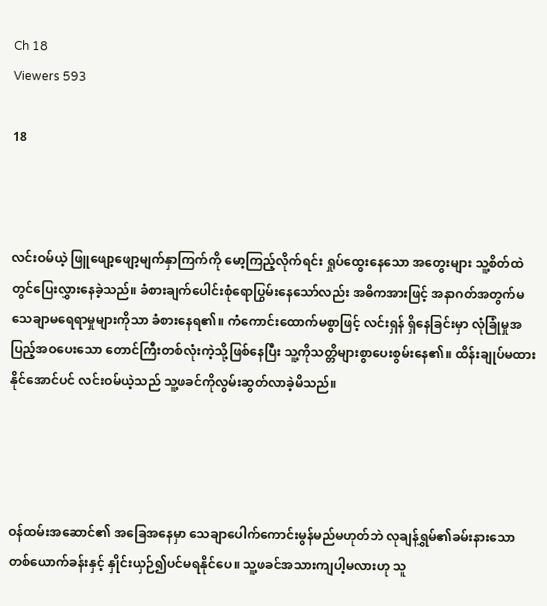Ch 18
Viewers 593

18



လင်းဝမ်ယဲ့ ဖြူဖျော့ဖျော့မျက်နှာကြက်ကို မော့ကြည့်လိုက်ရင်း ရှုပ်ထွေးနေသော အတွေးများ သူ့စိတ်ထဲတွင်ပြေးလွှားနေခဲ့သည်။ ခံစားချက်ပေါင်းစုံရောပြွမ်းနေသော်လည်း အဓိကအားဖြင့် အနာဂတ်အတွက်မသေချာမရေရာမှုများကိုသာ ခံစားနေရ၏။ ကံကောင်းထောက်မစွာဖြင့် လင်းရှန် ရှိနေခြင်းမှာ လုံခြုံမှုအပြည့်အဝပေးသော တောင်ကြီးတစ်လုံးကဲ့သို့ဖြစ်နေပြီး သူ့ကိုသတ္တိများစွာပေးစွမ်းနေ၏။ ထိန်းချုပ်မထားနိုင်အောင်ပင် လင်းဝမ်ယဲ့သည် သူ့ဖခင်ကိုလွမ်းဆွတ်လာခဲ့မိသည်။




ဝန်ထမ်းအဆောင်၏ အခြေအနေမှာ သေချာပေါက်ကောင်းမွန်မည်မဟုတ်ဘဲ လုချန်ရွှမ်၏ခမ်းနားသော တစ်ယောက်ခန်းနှင့် နှိုင်းယှဉ်၍ပင်မရနိုင်ပေ။ သူ့ဖခင်အသားကျပါ့မလားဟု သူ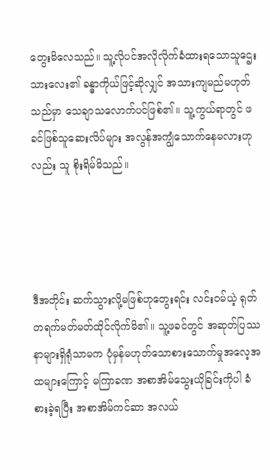တွေးမိလေသည်။ သူ့လိုပင်အလိုလိုက်ခံထားရသောသူဌေးသားလေး၏ ခန္ဓာကိုယ်ဖြင့်ဆိုလျှင် အသားကျမည်မဟုတ်သည်မှာ သေချာသလောက်ပင်ဖြစ်၏။ သူ့ကွယ်ရာတွင် ဖခင်ဖြစ်သူဆေးလိပ်များ အလွန်အကျွံသောက်နေမလားဟုလည်း သူ စိုးရိမ်မိသည်။




ဒီအတိုင်း ဆက်သွားလို့မဖြစ်ဟုတွေးရင်း လင်းဝမ်ယဲ့ ရုတ်တရက်မတ်မတ်ထိုင်လိုက်မိ၏။ သူ့ဖခင်တွင် အဆုတ်ပြဿနာများရှိရုံသာမက ပုံမှန်မဟုတ်သောစားသောက်မှုအလေ့အထများကြောင့် မကြာခဏ အစာအိမ်သွေးယိုခြင်းကိုပါ ခံစားခဲ့ရပြီး အစာအိမ်ကင်ဆာ အလယ်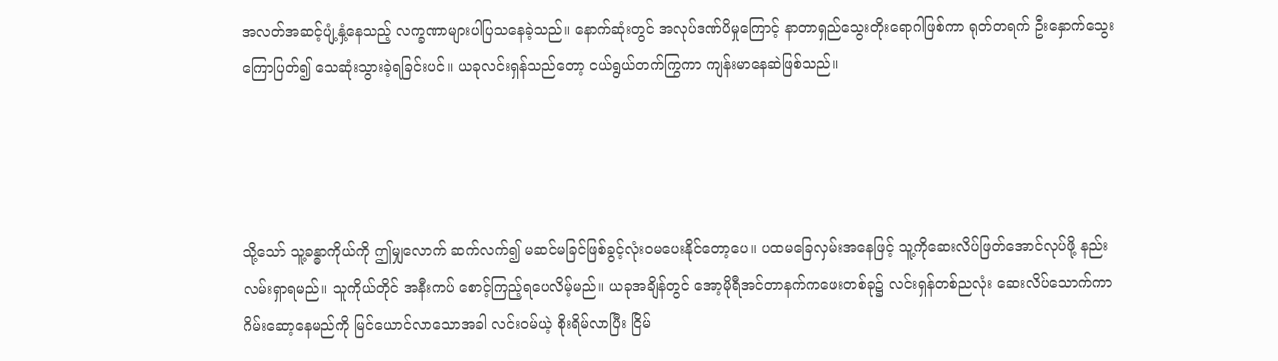အလတ်အဆင့်ပျံ့နှံ့နေသည့် လက္ခဏာများပါပြသနေခဲ့သည်။ နောက်ဆုံးတွင် အလုပ်ဒဏ်ပိမှုကြောင့် နာတာရှည်သွေးတိုးရောဂါဖြစ်ကာ ရုတ်တရက် ဦးနှောက်သွေးကြောပြတ်၍ သေဆုံးသွားခဲ့ရခြင်းပင်။ ယခုလင်းရှန်သည်တော့ ငယ်ရွယ်တက်ကြွကာ ကျန်းမာနေဆဲဖြစ်သည်။




သို့သော် သူ့ခန္ဓာကိုယ်ကို ဤမျှလောက် ဆက်လက်၍ မဆင်မခြင်ဖြစ်ခွင့်လုံးဝမပေးနိုင်တော့ပေ။ ပထမခြေလှမ်းအနေဖြင့် သူ့ကိုဆေးလိပ်ဖြတ်အောင်လုပ်ဖို့ နည်းလမ်းရှာရမည်။ သူကိုယ်တိုင် အနီးကပ် စောင့်ကြည့်ရပေလိမ့်မည်။ ယခုအချိန်တွင် အော့မိုရီအင်တာနက်ကဖေးတစ်ခု၌ လင်းရှန်တစ်ညလုံး ဆေးလိပ်သောက်ကာ ဂိမ်းဆော့နေမည်ကို မြင်ယောင်လာသောအခါ လင်းဝမ်ယဲ့ စိုးရိမ်လာပြီး ငြိမ်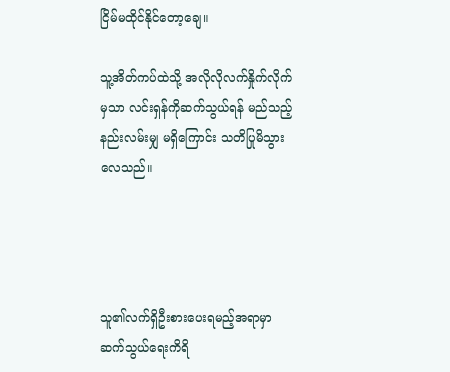ငြိမ်မထိုင်နိုင်တော့ချေ။

သူ့အိတ်ကပ်ထဲသို့ အလိုလိုလက်နှိုက်လိုက်မှသာ လင်းရှန်ကိုဆက်သွယ်ရန် မည်သည့်နည်းလမ်းမျှ မရှိကြောင်း သတိပြုမိသွားလေသည်။




သူ၏လက်ရှိဦးစားပေးရမည့်အရာမှာ ဆက်သွယ်ရေးကိရိ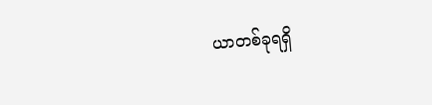ယာတစ်ခုရရှိ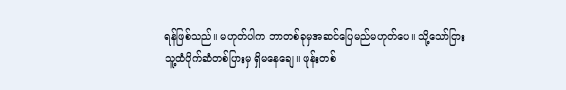ရန်ဖြစ်သည်။ မဟုတ်ပါက ဘာတစ်ခုမှအဆင်ပြေမည်မဟုတ်ပေ။ သို့သော်ငြား သူ့ထံပိုက်ဆံတစ်ပြားမှ ရှိမနေချေ။ ဖုန်းတစ်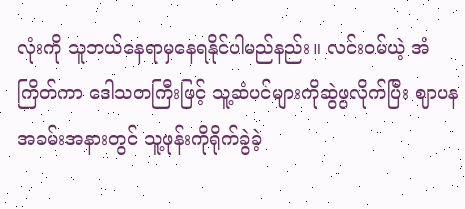လုံးကို သူဘယ်နေရာမှနေရနိုင်ပါမည်နည်း။ လင်းဝမ်ယဲ့ အံကြိတ်ကာ ဒေါသတကြီးဖြင့် သူ့ဆံပင်များကိုဆွဲဖွလိုက်ပြီး ဈာပနအခမ်းအနားတွင် သူ့ဖုန်းကိုရိုက်ခွဲခဲ့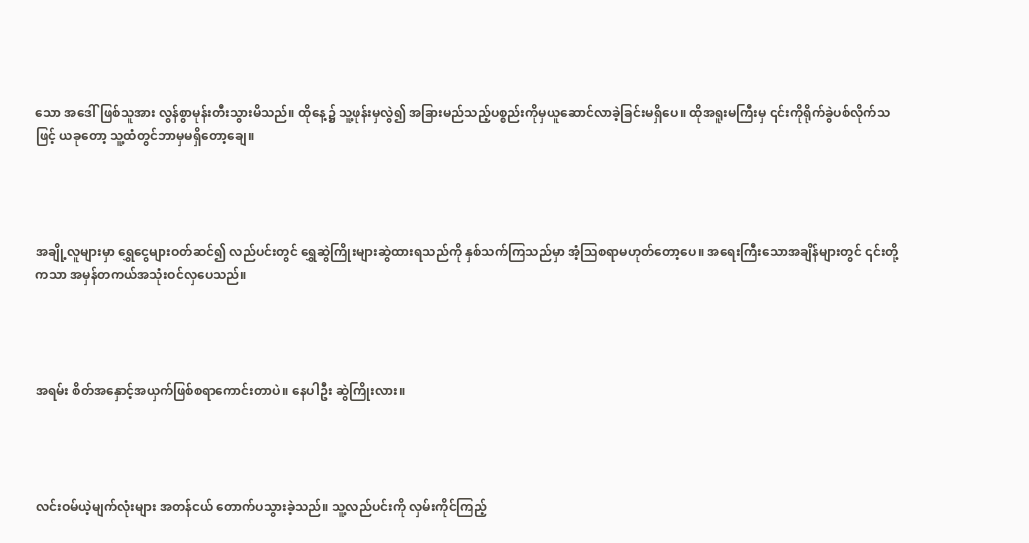သော အဒေါ်ဖြစ်သူအား လွန်စွာမုန်းတီးသွားမိသည်။ ထိုနေ့၌ သူ့ဖုန်းမှလွဲ၍ အခြားမည်သည့်ပစ္စည်းကိုမှယူဆောင်လာခဲ့ခြင်းမရှိပေ။ ထိုအရူးမကြီးမှ ၎င်းကိုရိုက်ခွဲပစ်လိုက်သဖြင့် ယခုတော့ သူ့ထံတွင်ဘာမှမရှိတော့ချေ။




အချို့လူများမှာ ရွှေငွေများဝတ်ဆင်၍ လည်ပင်းတွင် ရွှေဆွဲကြိုးများဆွဲထားရသည်ကို နှစ်သက်ကြသည်မှာ အံ့သြစရာမဟုတ်တော့ပေ။ အရေးကြီးသောအချိန်များတွင် ၎င်းတို့ကသာ အမှန်တကယ်အသုံးဝင်လှပေသည်။




အရမ်း စိတ်အနှောင့်အယှက်ဖြစ်စရာကောင်းတာပဲ။ နေပါဦး ဆွဲကြိုးလား။




လင်းဝမ်ယဲ့မျက်လုံးများ အတန်ငယ် တောက်ပသွားခဲ့သည်။ သူ့လည်ပင်းကို လှမ်းကိုင်ကြည့်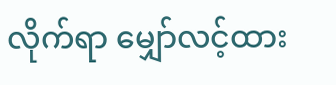လိုက်ရာ မျှော်လင့်ထား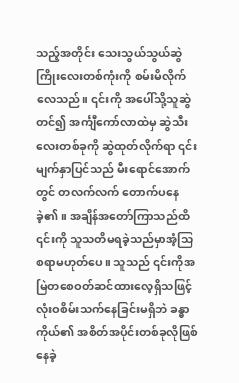သည့်အတိုင်း သေးသွယ်သွယ်ဆွဲကြိုးလေးတစ်ကုံးကို စမ်းမိလိုက်လေသည်။ ၎င်းကို အပေါ်သို့သူဆွဲတင်၍ အင်္ကျီကော်လာထဲမှ ဆွဲသီးလေးတစ်ခုကို ဆွဲထုတ်လိုက်ရာ ၎င်းမျက်နှာပြင်သည် မီးရောင်အောက်တွင် တလက်လက် တောက်ပနေခဲ့၏။ အချိန်အတော်ကြာသည်ထိ ၎င်းကို သူသတိမရခဲ့သည်မှာအံ့သြစရာမဟုတ်ပေ။ သူသည် ၎င်းကိုအမြဲတစေဝတ်ဆင်ထားလေ့ရှိသဖြင့် လုံးဝစိမ်းသက်နေခြင်းမရှိဘဲ ခန္ဓာကိုယ်၏ အစိတ်အပိုင်းတစ်ခုလိုဖြစ်နေခဲ့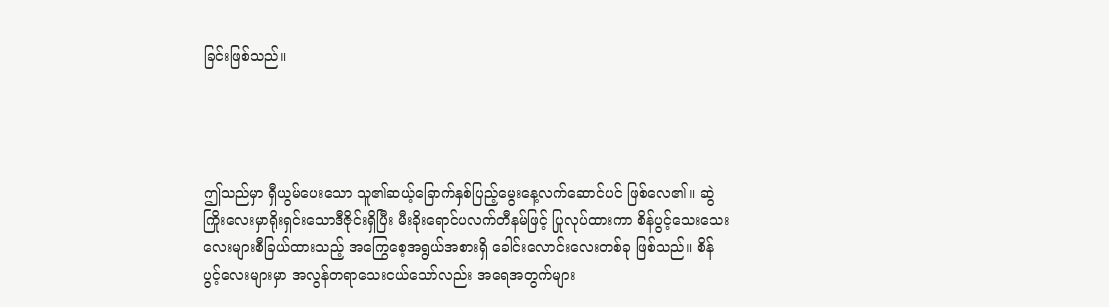ခြင်းဖြစ်သည်။




ဤသည်မှာ ရှီယွမ်ပေးသော သူ၏ဆယ့်ခြောက်နှစ်ပြည့်မွေးနေ့လက်ဆောင်ပင် ဖြစ်လေ၏။ ဆွဲကြိုးလေးမှာရိုးရှင်းသောဒီဇိုင်းရှိပြီး မီးခိုးရောင်ပလက်တီနမ်ဖြင့် ပြုလုပ်ထားကာ စိန်ပွင့်သေးသေးလေးများစီခြယ်ထားသည့် အကြွေစေ့အရွယ်အစားရှိ ခေါင်းလောင်းလေးတစ်ခု ဖြစ်သည်။ စိန်ပွင့်လေးများမှာ အလွန်တရာသေးငယ်သော်လည်း အရေအတွက်များ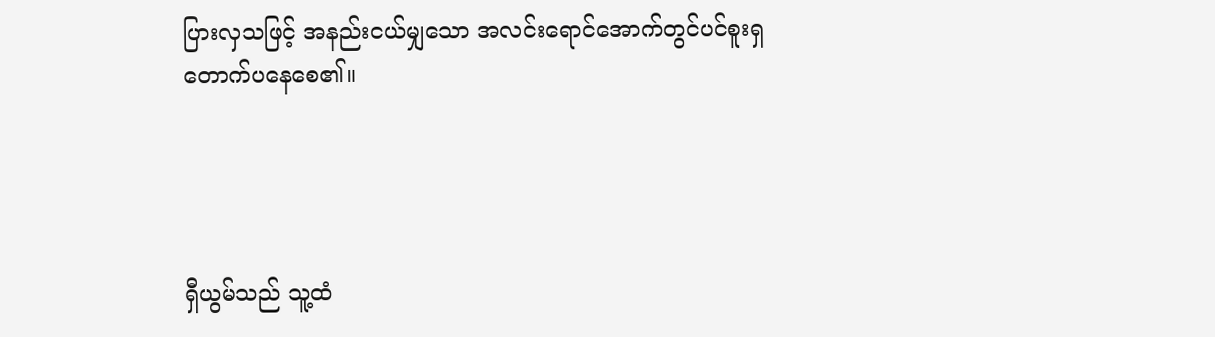ပြားလှသဖြင့် အနည်းငယ်မျှသော အလင်းရောင်အောက်တွင်ပင်စူးရှတောက်ပနေစေ၏။




ရှီယွမ်သည် သူ့ထံ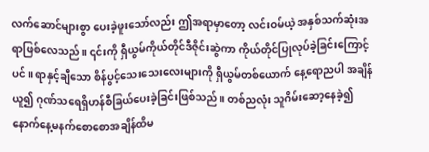လက်ဆောင်များစွာ ပေးခဲ့ဖူးသော်လည်း ဤအရာမှာတော့ လင်းဝမ်ယဲ့ အနှစ်သက်ဆုံးအရာဖြစ်လေသည်။ ၎င်းကို ရှီယွမ်ကိုယ်တိုင်ဒီဇိုင်းဆွဲကာ ကိုယ်တိုင်ပြုလုပ်ခဲ့ခြင်းကြောင့်ပင်။ ရာနှင့်ချီသော စိန်ပွင့်သေးသေးလေးများကို ရှီယွမ်တစ်ယောက် နေ့ရောညပါ အချိန်ယူ၍ ဂုဏ်သရေရှိဟန်စီခြယ်ပေးခဲ့ခြင်းဖြစ်သည်။ တစ်ညလုံး သူဂိမ်းဆော့နေခဲ့၍ နောက်နေ့မနက်စောစောအချိန်ထိမ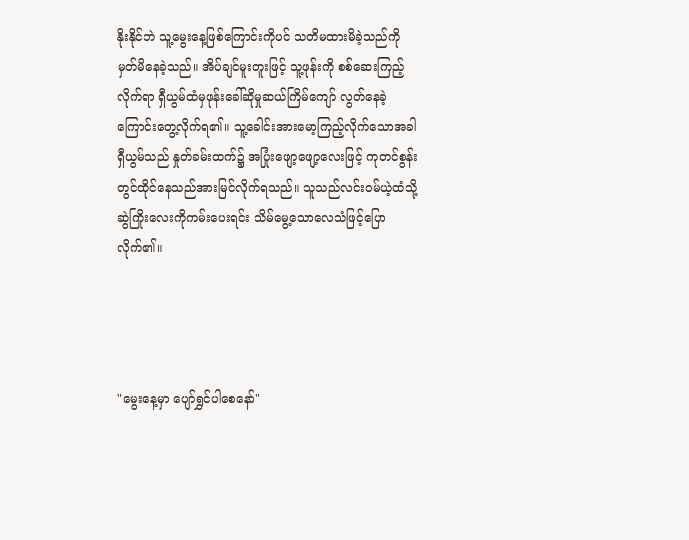နိုးနိုင်ဘဲ သူ့မွေးနေ့ဖြစ်ကြောင်းကိုပင် သတိမထားမိခဲ့သည်ကို မှတ်မိနေခဲ့သည်။ အိပ်ချင်မူးတူးဖြင့် သူ့ဖုန်းကို စစ်ဆေးကြည့်လိုက်ရာ ရှီယွမ်ထံမှဖုန်းခေါ်ဆိုမှုဆယ်ကြိမ်ကျော် လွတ်နေခဲ့ကြောင်းတွေ့လိုက်ရ၏။ သူ့ခေါင်းအားမော့ကြည့်လိုက်သောအခါ ရှီယွမ်သည် နှုတ်ခမ်းထက်၌ အပြုံးဖျော့ဖျော့လေးဖြင့် ကုတင်စွန်းတွင်ထိုင်နေသည်အားမြင်လိုက်ရသည်။ သူသည်လင်းဝမ်ယဲ့ထံသို့ ဆွဲကြိုးလေးကိုကမ်းပေးရင်း သိမ်မွေ့သောလေသံဖြင့်ပြောလိုက်၏။




"မွေးနေ့မှာ ပျော်ရွှင်ပါစေနော်"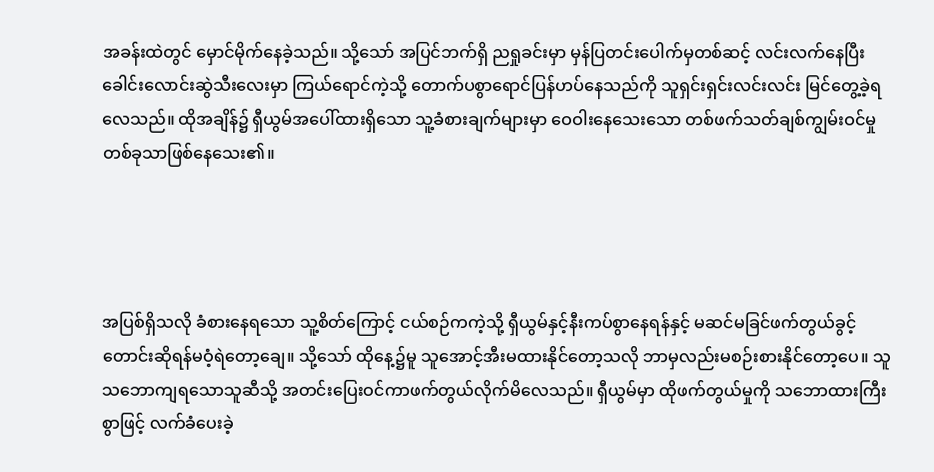အခန်းထဲတွင် မှောင်မိုက်နေခဲ့သည်။ သို့သော် အပြင်ဘက်ရှိ ညရှုခင်းမှာ မှန်ပြတင်းပေါက်မှတစ်ဆင့် လင်းလက်နေပြီး ခေါင်းလောင်းဆွဲသီးလေးမှာ ကြယ်ရောင်ကဲ့သို့ တောက်ပစွာရောင်ပြန်ဟပ်နေသည်ကို သူရှင်းရှင်းလင်းလင်း မြင်တွေ့ခဲ့ရလေသည်။ ထိုအချိန်၌ ရှီယွမ်အပေါ်ထားရှိသော သူ့ခံစားချက်များမှာ ဝေဝါးနေသေးသော တစ်ဖက်သတ်ချစ်ကျွမ်းဝင်မှုတစ်ခုသာဖြစ်နေသေး၏။




အပြစ်ရှိသလို ခံစားနေရသော သူ့စိတ်ကြောင့် ငယ်စဉ်ကကဲ့သို့ ရှီယွမ်နှင့်နီးကပ်စွာနေရန်နှင့် မဆင်မခြင်ဖက်တွယ်ခွင့်တောင်းဆိုရန်မဝံ့ရဲတော့ချေ။ သို့သော် ထိုနေ့၌မူ သူအောင့်အီးမထားနိုင်တော့သလို ဘာမှလည်းမစဉ်းစားနိုင်‌တော့ပေ။ သူသဘောကျရသောသူဆီသို့ အတင်းပြေးဝင်ကာဖက်တွယ်လိုက်မိလေသည်။ ရှီယွမ်မှာ ထိုဖက်တွယ်မှုကို သဘောထားကြီးစွာဖြင့် လက်ခံပေးခဲ့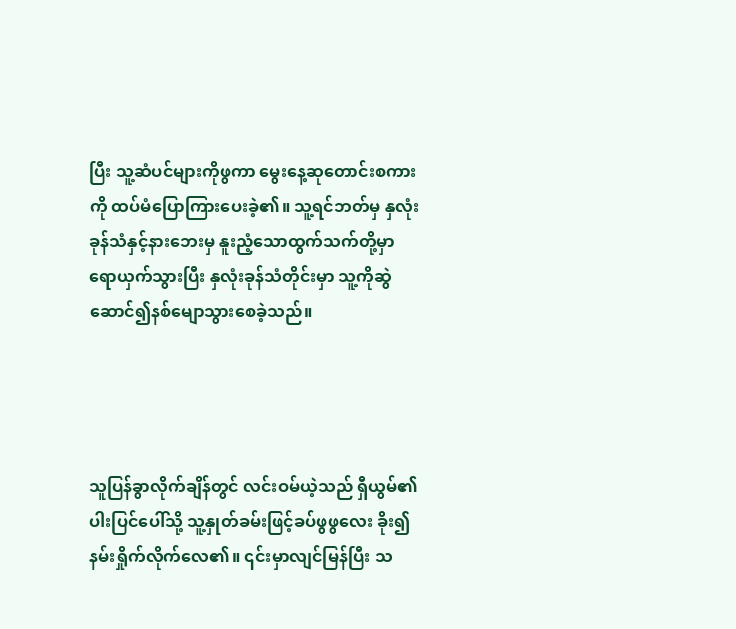ပြီး သူ့ဆံပင်များကိုဖွကာ မွေးနေ့ဆုတောင်းစကားကို ထပ်မံပြောကြားပေးခဲ့၏။ သူ့ရင်ဘတ်မှ နှလုံးခုန်သံနှင့်နားဘေးမှ နူးညံ့သောထွက်သက်တို့မှာ ရောယှက်သွားပြီး နှလုံးခုန်သံတိုင်းမှာ သူ့ကိုဆွဲဆောင်၍နစ်မျောသွားစေခဲ့သည်။




သူပြန်ခွာလိုက်ချိန်တွင် လင်းဝမ်ယဲ့သည် ရှီယွမ်၏ပါးပြင်ပေါ်သို့ သူ့နှုတ်ခမ်းဖြင့်ခပ်ဖွဖွလေး ခိုး၍နမ်းရှိုက်လိုက်လေ၏။ ၎င်းမှာလျင်မြန်ပြီး သ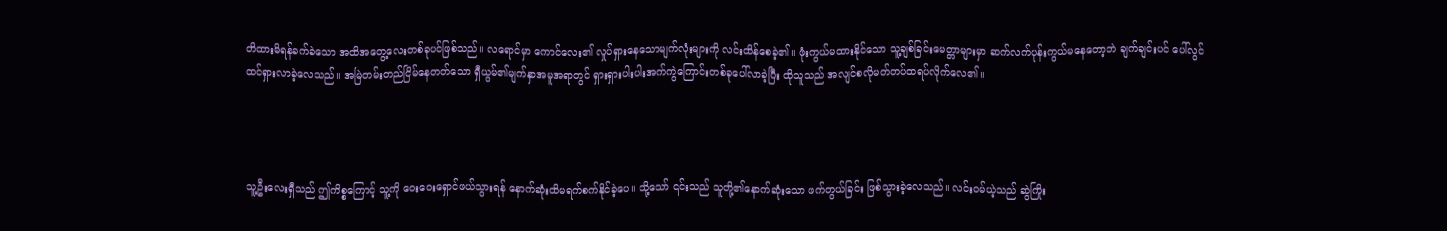တိထားမိရန်ခက်ခဲသော အထိအတွေ့လေးတစ်ခုပင်ဖြစ်သည်။ လရောင်မှာ ကောင်လေး၏ လှုပ်ရှားနေသောမျက်လုံးများကို လင်းထိန်စေခဲ့၏။ ဖုံးကွယ်မထားနိုင်သော သူ့ချစ်ခြင်းမေတ္တာများမှာ ဆက်လက်ပုန်းကွယ်မနေတော့ဘဲ ချက်ချင်းပင် ပေါ်လွင်ထင်ရှားလာခဲ့လေသည်။ အမြဲတမ်းတည်ငြိမ်နေတတ်သော ရှီယွမ်၏မျက်နှာအမူအရာတွင် ရှားရှားပါးပါးအက်ကွဲကြောင်းတစ်ခုပေါ်လာခဲ့ပြီး ထိုသူသည် အလျင်စလိုမတ်တပ်ထရပ်လိုက်လေ၏။




သူ့ဦးလေးရှီသည် ဤကိစ္စကြောင့် သူ့ကို ဝေးဝေးရှောင်ဖယ်သွားရန် နောက်ဆုံးထိမရက်စက်နိုင်ခဲ့ပေ။ သို့သော် ၎င်းသည် သူတို့၏နောက်ဆုံးသော ဖက်တွယ်ခြင်း ဖြစ်သွားခဲ့လေသည်။ လင်းဝမ်ယဲ့သည် ဆွဲကြိုး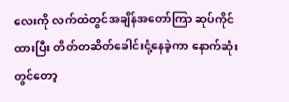လေးကို လက်ထဲတွင်အချိန်အတော်ကြာ ဆုပ်ကိုင်ထားပြီး တိတ်တဆိတ်ခေါင်းငုံ့နေခဲ့ကာ နောက်ဆုံးတွင်တော့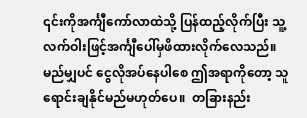၎င်းကိုအင်္ကျီကော်လာထဲသို့ ပြန်ထည့်လိုက်ပြီး သူ့လက်ဝါးဖြင့်အင်္ကျီပေါ်မှဖိထားလိုက်လေသည်။ မည်မျှပင် ငွေလိုအပ်နေပါစေ ဤအရာကိုတော့ သူ ရောင်းချနိုင်မည်မဟုတ်ပေ။  တခြားနည်း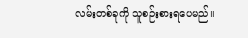လမ်းတစ်ခုကို သူစဉ်းစားရပေမည်။